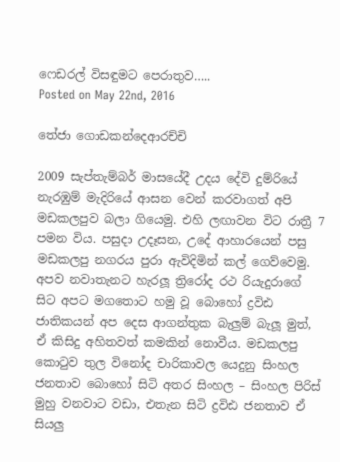ෆෙඩරල් විසඳුමට පෙරාතුව…..
Posted on May 22nd, 2016

තේජා ගොඩකන්දෙආරච්චි

2009 සැප්තැම්බර් මාසයේදී උදය දේවි දුම්රියේ නැරඹුම් මැදිරියේ ආසන වෙන් කරවාගත් අපි මඩකලපුව බලා ගියෙමු. එහි ලඟාවන විට රාත්‍රී 7 පමන විය. පසුදා උදෑසන, උදේ ආහාරයෙන් පසු මඩකලපු නගරය පුරා ඇවිදිමින් කල් ගෙව්වෙමු. අපව නවාතැනට හැරලූ ත්‍රිරෝද රථ රියැදුරාගේ සිට අපට මගතොට හමු වූ බොහෝ ද්‍රවිඪ ජාතිකයන් අප දෙස ආගන්තුක බැලුම් බැලූ මුත්, ඒ කිසිදු අහිතවත් කමකින් නොවීය. මඩකලපු කොටුව තුල විනෝද චාරිකාවල යෙදුනු සිංහල ජනතාව බොහෝ සිටි අතර සිංහල – සිංහල පිරිස් මුහු වනවාට වඩා, එතැන සිටි ද්‍රවිඪ ජනතාව ඒ සියලු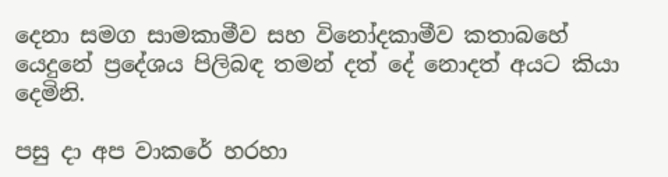දෙනා සමග සාමකාමීව සහ විනෝදකාමීව කතාබහේ යෙදුනේ ප්‍රදේශය පිලිබඳ තමන් දත් දේ නොදත් අයට කියා දෙමිනි.

පසු දා අප වාකරේ හරහා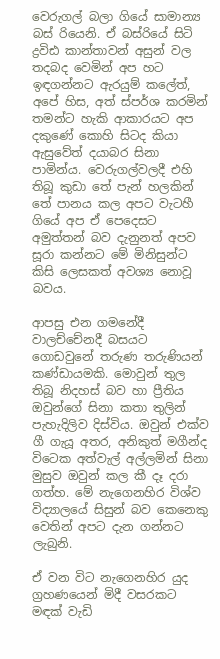වෙරුගල් බලා ගියේ සාමාන්‍ය බස් රියෙනි. ඒ බස්රියේ සිටි ද්‍රවිඪ කාන්තාවන් අසුන් වල තදබද වෙමින් අප හට ඉඳගන්නට ඇරයුම් කලේත්, අපේ හිස, අත් ස්පර්ශ කරමින් තමන්ට හැකි ආකාරයට අප දකුණේ කොහි සිටද කියා ඇසුවේත් දයාබර සිනා පාමින්ය. වෙරුගල්වලදී එහි තිබූ කුඩා තේ පැන් හලකින් තේ පානය කල අපට වැටහී ගියේ අප ඒ පෙදෙසට අමුත්තන් බව දැනුනත් අපව සූරා කන්නට මේ මිනිසුන්ට කිසි ලෙසකත් අවශ්‍ය නොවූ බවය.

ආපසු එන ගමනේදී වාලච්චේනදී බසයට ගොඩවුනේ තරුණ තරුණියන් කණ්ඩායමකි. මොවුන් තුල තිබූ නිදහස් බව හා ප්‍රීතිය ඔවුන්ගේ සිනා කතා තුලින් පැහැදිලිව දිස්විය. ඔවුන් එක්ව ගී ගැයූ අතර, අනිකුත් මගීන්ද විටෙක අත්වැල් අල්ලමින් සිනා මුසුව ඔවුන් කල කී දෑ දරා ගත්හ. මේ නැගෙනහිර විශ්ව විද්‍යාලයේ සිසුන් බව කෙනෙකු වෙතින් අපට දැන ගන්නට ලැබුනි.

ඒ වන විට නැගෙනහිර යුද ග්‍රහණයෙන් මිදී වසරකට මඳක් වැඩි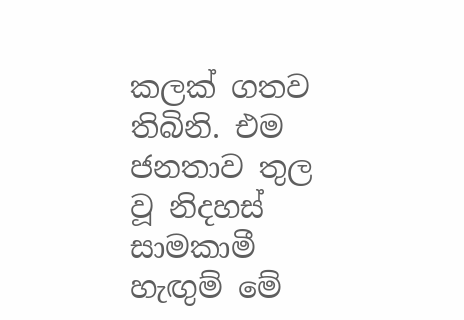කලක් ගතව තිබිනි. එම ජනතාව තුල වූ නිදහස් සාමකාමී හැඟුම් මේ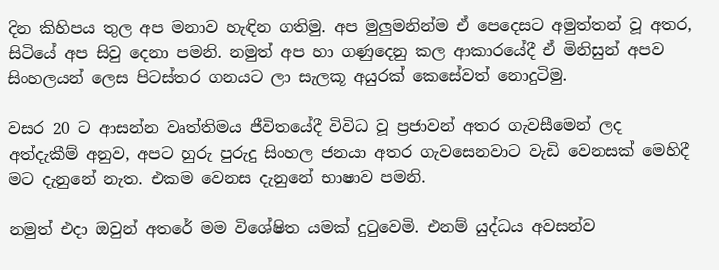දින කිහිපය තුල අප මනාව හැඳින ගතිමු. අප මුලුමනින්ම ඒ පෙදෙසට අමුත්තන් වූ අතර, සිටියේ අප සිවු දෙනා පමනි. නමුත් අප හා ගණුදෙනු කල ආකාරයේදී ඒ මිනිසුන් අපව සිංහලයන් ලෙස පිටස්තර ගනයට ලා සැලකූ අයුරක් කෙසේවත් නොදුටිමු.

වසර 20 ට ආසන්න වෘත්තිමය ජීවිතයේදී විවිධ වූ ප්‍රජාවන් අතර ගැවසීමෙන් ලද අත්දැකීම් අනුව, අපට හුරු පුරුදු සිංහල ජනයා අතර ගැවසෙනවාට වැඩි වෙනසක් මෙහිදී මට දැනුනේ නැත. එකම වෙනස දැනුනේ භාෂාව පමනි.

නමුත් එදා ඔවුන් අතරේ මම විශේෂිත යමක් දුටුවෙමි. එනම් යුද්ධය අවසන්ව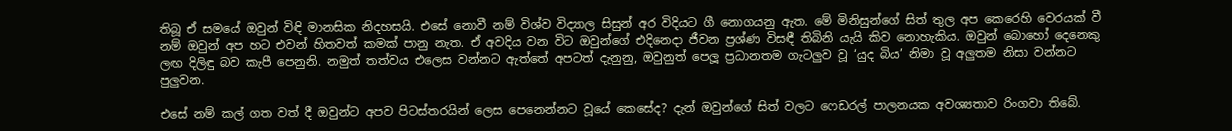තිබූ ඒ සමයේ ඔවුන් විඳි මානසික නිදහසයි. එසේ නොවී නම් විශ්ව විද්‍යාල සිසුන් අර විදියට ගී නොගයනු ඇත. මේ මිනිසුන්ගේ සිත් තුල අප කෙරෙහි වෙරයක් වී නම් ඔවුන් අප හට එවන් හිතවත් කමක් පානු නැත. ඒ අවදිය වන විට ඔවුන්ගේ එදිනෙදා ජීවන ප්‍රශ්ණ විසඳී තිබිනි යැයි කිව නොහැකිය. ඔවුන් බොහෝ දෙනෙකු ලඟ දිලිඳු බව කැපී පෙනුනි. නමුත් තත්වය එලෙස වන්නට ඇත්තේ අපටත් දැනුනු, ඔවුනුත් පෙලූ ප්‍රධානතම ගැටලුව වූ ‘යුද බිය’ නිමා වූ අලුතම නිසා වන්නට පුලුවන.

එසේ නම් කල් ගත වත් දී ඔවුන්ට අපව පිටස්තරයින් ලෙස පෙනෙන්නට වූයේ කෙසේද? දැන් ඔවුන්ගේ සිත් වලට ෆෙඩරල් පාලනයක අවශ්‍යතාව රිංගවා තිබේ.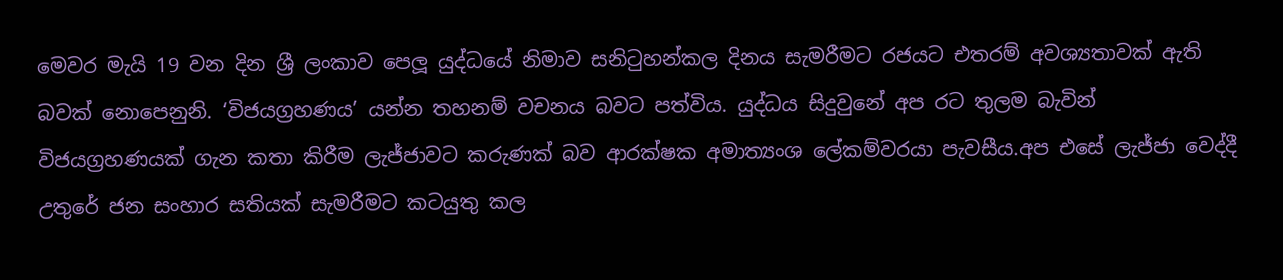මෙවර මැයි 19 වන දින ශ්‍රී ලංකාව පෙලූ යුද්ධයේ නිමාව සනිටුහන්කල දිනය සැමරීමට රජයට එතරම් අවශ්‍යතාවක් ඇති බවක් නොපෙනුනි. ‘විජයග්‍රහණය’ යන්න තහනම් වචනය බවට පත්විය. යුද්ධය සිදුවුනේ අප රට තුලම බැවින් විජයග්‍රහණයක් ගැන කතා කිරීම ලැජ්ජාවට කරුණක් බව ආරක්ෂක අමාත්‍යංශ ලේකම්වරයා පැවසීය.අප එසේ ලැජ්ජා වෙද්දී උතුරේ ජන සංහාර සතියක් සැමරීමට කටයුතු කල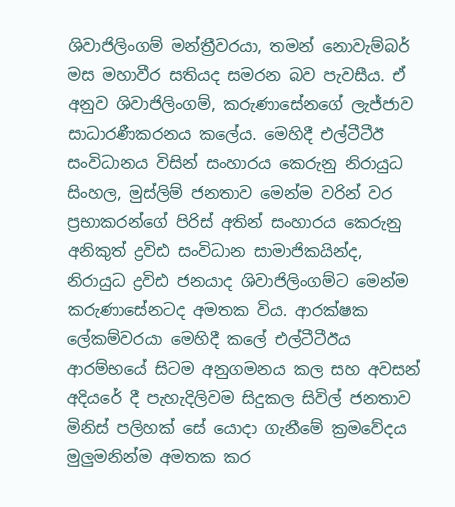ශිවාජිලිංගම් මන්ත්‍රීවරයා, තමන් නොවැම්බර් මස මහාවීර සතියද සමරන බව පැවසීය. ඒ අනුව ශිවාජිලිංගම්, කරුණාසේනගේ ලැජ්ජාව සාධාරණීකරනය කලේය. මෙහිදී එල්ටීටීඊ සංවිධානය විසින් සංහාරය කෙරුනු නිරායුධ සිංහල, මුස්ලිම් ජනතාව මෙන්ම වරින් වර ප්‍රභාකරන්ගේ පිරිස් අතින් සංහාරය කෙරුනු අනිකුත් ද්‍රවිඪ සංවිධාන සාමාජිකයින්ද, නිරායුධ ද්‍රවිඪ ජනයාද ශිවාජිලිංගම්ට මෙන්ම කරුණාසේනටද අමතක විය. ආරක්ෂක ලේකම්වරයා මෙහිදී කලේ එල්ටීටීඊය ආරම්භයේ සිටම අනුගමනය කල සහ අවසන් අදියරේ දී පැහැදිලිවම සිදුකල සිවිල් ජනතාව මිනිස් පලිහක් සේ යොදා ගැනීමේ ක්‍රමවේදය මුලුමනින්ම අමතක කර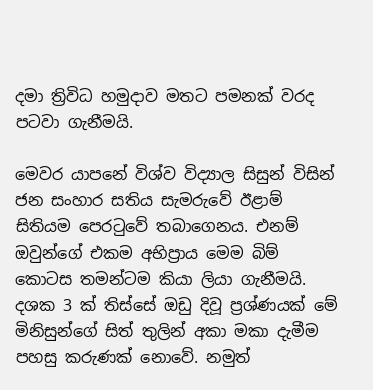දමා ත්‍රිවිධ හමුදාව මතට පමනක් වරද පටවා ගැනීමයි.

මෙවර යාපනේ විශ්ව විද්‍යාල සිසුන් විසින් ජන සංහාර සතිය සැමරුවේ ඊළාම් සිතියම පෙරටුවේ තබාගෙනය. එනම් ඔවුන්ගේ එකම අභිප්‍රාය මෙම බිම් කොටස තමන්ටම කියා ලියා ගැනීමයි. දශක 3 ක් තිස්සේ ඔඩු දිවූ ප්‍රශ්ණයක් මේ මිනිසුන්ගේ සිත් තුලින් අකා මකා දැමීම පහසු කරුණක් නොවේ. නමුත්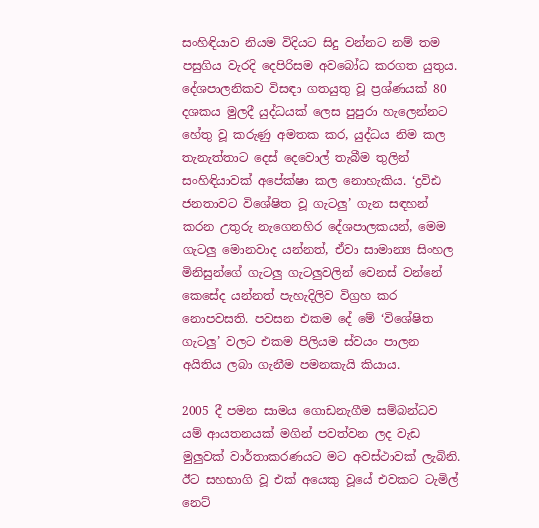සංහිඳියාව නියම විදියට සිදු වන්නට නම් තම පසුගිය වැරදි දෙපිරිසම අවබෝධ කරගත යුතුය. දේශපාලනිකව විසඳා ගතයුතු වූ ප්‍රශ්ණයක් 80 දශකය මුලදී යුද්ධයක් ලෙස පුපුරා හැලෙන්නට හේතු වූ කරුණු අමතක කර, යුද්ධය නිම කල තැනැත්තාට දෙස් දෙවොල් තැබීම තුලින් සංහිඳියාවක් අපේක්ෂා කල නොහැකිය. ‘ද්‍රවිඪ ජනතාවට විශේෂිත වූ ගැටලු’ ගැන සඳහන් කරන උතුරු නැගෙනහිර දේශපාලකයන්, මෙම ගැටලු මොනවාද යන්නත්, ඒවා සාමාන්‍ය සිංහල මිනිසුන්ගේ ගැටලු ගැටලුවලින් වෙනස් වන්නේ කෙසේද යන්නත් පැහැදිලිව විග්‍රහ කර නොපවසති. පවසන එකම දේ මේ ‘විශේෂිත ගැටලු’ වලට එකම පිලියම ස්වයං පාලන අයිතිය ලබා ගැනීම පමනකැයි කියාය.

2005 දී පමන සාමය ගොඩනැගීම සම්බන්ධව යම් ආයතනයක් මගින් පවත්වන ලද වැඩ මුලුවක් වාර්තාකරණයට මට අවස්ථාවක් ලැබිනි. ඊට සහභාගි වූ එක් අයෙකු වූයේ එවකට ටැමිල් නෙට්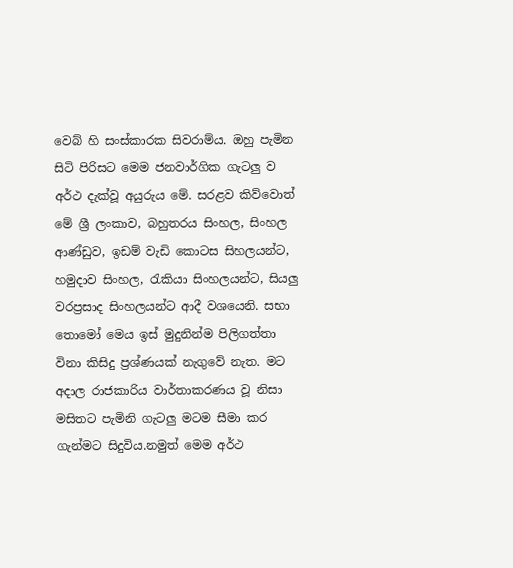වෙබ් හි සංස්කාරක සිවරාම්ය. ඔහු පැමින සිටි පිරිසට මෙම ජනවාර්ගික ගැටලු ව අර්ථ දැක්වූ අයුරුය මේ. සරළව කිව්වොත් මේ ශ්‍රී ලංකාව, බහුතරය සිංහල, සිංහල ආණ්ඩුව, ඉඩම් වැඩි කොටස සිහලයන්ට, හමුදාව සිංහල, රැකියා සිංහලයන්ට, සියලු වරප්‍රසාද සිංහලයන්ට ආදී වශයෙනි. සභා තොමෝ මෙය ඉස් මුදුනින්ම පිලිගත්තා විනා කිසිදු ප්‍රශ්ණයක් නැගුවේ නැත. මට අදාල රාජකාරිය වාර්තාකරණය වූ නිසා මසිතට පැමිනි ගැටලු මටම සීමා කර ගැන්මට සිදුවිය.නමුත් මෙම අර්ථ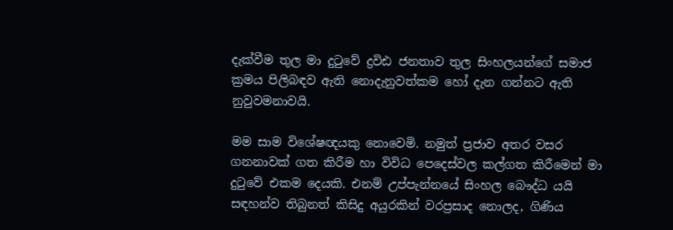දැක්වීම තුල මා දුටුවේ ද්‍රවිඪ ජනතාව තුල සිංහලයන්ගේ සමාජ ක්‍රමය පිලිබඳව ඇති නොදැනුවත්කම හෝ දැන ගන්නට ඇති නුවුවමනාවයි.

මම සාම විශේෂඥයකු නොවෙමි. නමුත් ප්‍රජාව අතර වසර ගනනාවක් ගත කිරීම හා විවිධ පෙදෙස්වල කල්ගත කිරීමෙන් මා දුටුවේ එකම දෙයකි. එනම් උප්පැන්නයේ සිංහල බෞද්ධ යයි සඳහන්ව තිබුනත් කිසිදු අයුරකින් වරප්‍රසාද නොලද, ගිණිය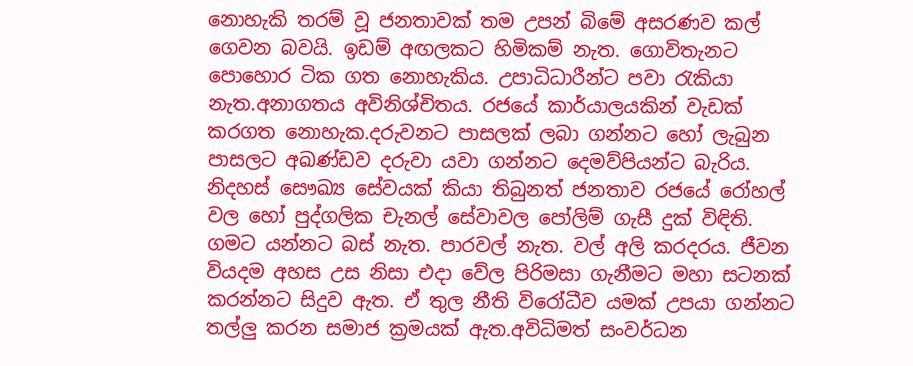නොහැකි තරම් වූ ජනතාවක් තම උපන් බිමේ අසරණව කල් ගෙවන බවයි. ඉඩම් අඟලකට හිමිකම් නැත. ගොවිතැනට පොහොර ටික ගත නොහැකිය. උපාධිධාරීන්ට පවා රැකියා නැත.අනාගතය අවිනිශ්චිතය. රජයේ කාර්යාලයකින් වැඩක් කරගත නොහැක.දරුවනට පාසලක් ලබා ගන්නට හෝ ලැබුන පාසලට අඛණ්ඩව දරුවා යවා ගන්නට දෙමව්පියන්ට බැරිය. නිදහස් සෞඛ්‍ය සේවයක් කියා තිබුනත් ජනතාව රජයේ රෝහල් වල හෝ පුද්ගලික චැනල් සේවාවල පෝලිම් ගැසී දුක් විඳිති. ගමට යන්නට බස් නැත. පාරවල් නැත. වල් අලි කරදරය. ජීවන වියදම අහස උස නිසා එදා වේල පිරිමසා ගැනීමට මහා සටනක් කරන්නට සිදුව ඇත. ඒ තුල නීති විරෝධීව යමක් උපයා ගන්නට තල්ලු කරන සමාජ ක්‍රමයක් ඇත.අවිධිමත් සංවර්ධන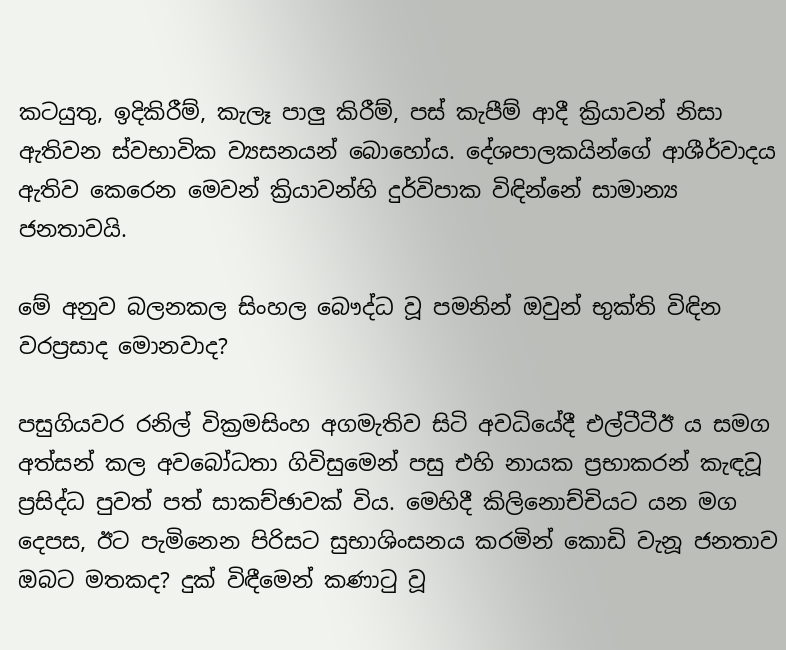කටයුතු, ඉදිකිරීම්, කැලෑ පාලු කිරීම්, පස් කැපීම් ආදී ක්‍රියාවන් නිසා ඇතිවන ස්වභාවික ව්‍යසනයන් බොහෝය. දේශපාලකයින්ගේ ආශීර්වාදය ඇතිව කෙරෙන මෙවන් ක්‍රියාවන්හි දුර්විපාක විඳින්නේ සාමාන්‍ය ජනතාවයි.

මේ අනුව බලනකල සිංහල බෞද්ධ වූ පමනින් ඔවුන් භුක්ති විඳින වරප්‍රසාද මොනවාද?

පසුගියවර රනිල් වික්‍රමසිංහ අගමැතිව සිටි අවධියේදී එල්ටීටීඊ ය සමග අත්සන් කල අවබෝධතා ගිවිසුමෙන් පසු එහි නායක ප්‍රභාකරන් කැඳවූ ප්‍රසිද්ධ පුවත් පත් සාකච්ඡාවක් විය. මෙහිදී කිලිනොච්චියට යන මග දෙපස, ඊට පැමිනෙන පිරිසට සුභාශිංසනය කරමින් කොඩි වැනූ ජනතාව ඔබට මතකද? දුක් විඳීමෙන් කණාටු වූ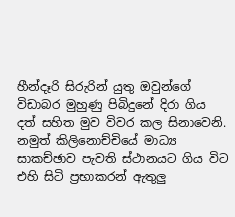හීන්දෑරි සිරුරින් යුතු ඔවුන්ගේ විඩාබර මුහුණු පිබිදුනේ දිරා ගිය දත් සහිත මුව විවර කල සිනාවෙනි. නමුත් කිලිනොච්චියේ මාධ්‍ය සාකච්ඡාව පැවති ස්ථානයට ගිය විට එහි සිටි ප්‍රභාකරන් ඇතුලු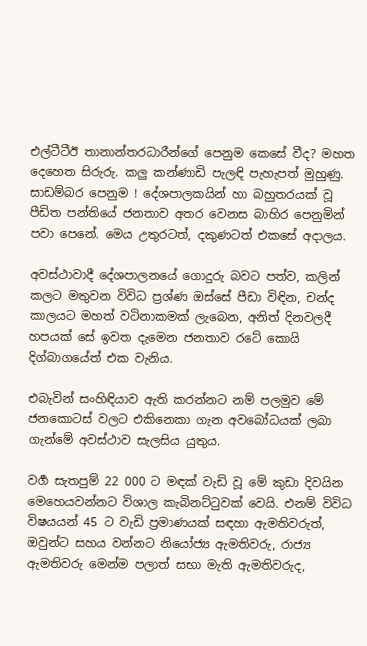එල්ටීටීඊ තානාන්තරධාරීන්ගේ පෙනුම කෙසේ වීද? මහත දෙහෙත සිරුරු. කලු කන්ණාඩි පැලඳි පැහැපත් මුහුණු. සාඩම්බර පෙනුම ! දේශපාලකයින් හා බහුතරයක් වූ පීඩිත පන්තියේ ජනතාව අතර වෙනස බාහිර පෙනුමින් පවා පෙනේ. මෙය උතුරටත්, දකුණටත් එකසේ අදාලය.

අවස්ථාවාදී දේශපාලනයේ ගොදුරු බවට පත්ව, කලින් කලට මතුවන විවිධ ප්‍රශ්ණ ඔස්සේ පීඩා විඳින, චන්ද කාලයට මහත් වටිනාකමක් ලැබෙන, අනිත් දිනවලදී හපයක් සේ ඉවත දැමෙන ජනතාව රටේ කොයි දිග්බාගයේත් එක වැනිය.

එබැවින් සංහිඳියාව ඇති කරන්නට නම් පලමුව මේ ජනකොටස් වලට එකිනෙකා ගැන අවබෝධයක් ලබා ගැන්මේ අවස්ථාව සැලසිය යුතුය.

වගර්‍ සැතපුම් 22 000 ට මඳක් වැඩි වූ මේ කුඩා දිවයින මෙහෙයවන්නට විශාල කැබිනට්ටුවක් වෙයි. එනම් විවිධ විෂයයන් 45 ට වැඩි ප්‍රමාණයක් සඳහා ඇමතිවරුත්, ඔවුන්ට සහය වන්නට නියෝජ්‍ය ඇමතිවරු, රාජ්‍ය ඇමතිවරු මෙන්ම පලාත් සභා මැති ඇමතිවරුද,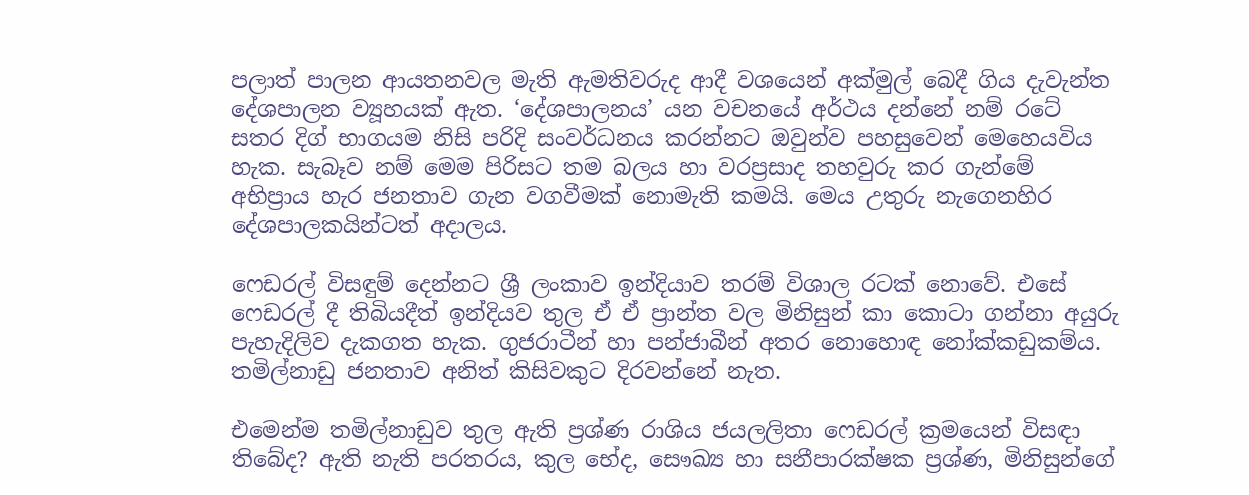පලාත් පාලන ආයතනවල මැති ඇමතිවරුද ආදී වශයෙන් අක්මුල් බෙදී ගිය දැවැන්ත දේශපාලන ව්‍යූහයක් ඇත. ‘දේශපාලනය’ යන වචනයේ අර්ථය දන්නේ නම් රටේ සතර දිග් භාගයම නිසි පරිදි සංවර්ධනය කරන්නට ඔවුන්ව පහසුවෙන් මෙහෙයවිය හැක. සැබෑව නම් මෙම පිරිසට තම බලය හා වරප්‍රසාද තහවුරු කර ගැන්මේ අභිප්‍රාය හැර ජනතාව ගැන වගවීමක් නොමැති කමයි. මෙය උතුරු නැගෙනහිර දේශපාලකයින්ටත් අදාලය.

ෆෙඩරල් විසඳුම් දෙන්නට ශ්‍රී ලංකාව ඉන්දියාව තරම් විශාල රටක් නොවේ. එසේ ෆෙඩරල් දී තිබියදීත් ඉන්දියව තුල ඒ ඒ ප්‍රාන්ත වල මිනිසුන් කා කොටා ගන්නා අයුරු පැහැදිලිව දැකගත හැක. ගුජරාටීන් හා පන්ජාබීන් අතර නොහොඳ නෝක්කඩුකම්ය. තමිල්නාඩු ජනතාව අනිත් කිසිවකුට දිරවන්නේ නැත.

එමෙන්ම තමිල්නාඩුව තුල ඇති ප්‍රශ්ණ රාශිය ජයලලිතා ෆෙඩරල් ක්‍රමයෙන් විසඳා තිබේද? ඇති නැති පරතරය, කුල භේද, සෞඛ්‍ය හා සනීපාරක්ෂක ප්‍රශ්ණ, මිනිසුන්ගේ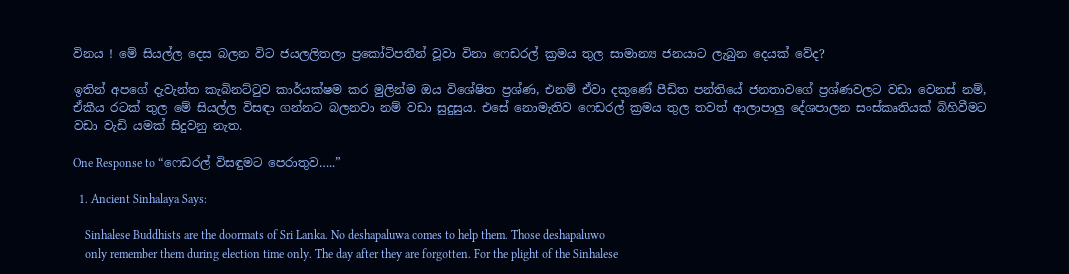විනය ! මේ සියල්ල දෙස බලන විට ජයලලිතලා ප්‍රකෝටිපතීන් වූවා විනා ෆෙඩරල් ක්‍රමය තුල සාමාන්‍ය ජනයාට ලැබුන දෙයක් වේද?

ඉතින් අපගේ දැවැන්ත කැබිනට්ටුව කාර්යක්ෂම කර මුලින්ම ඔය විශේෂිත ප්‍රශ්ණ, එනම් ඒවා දකුණේ පීඩිත පන්තියේ ජනතාවගේ ප්‍රශ්ණවලට වඩා වෙනස් නම්, ඒකීය රටක් තුල මේ සියල්ල විසඳා ගන්නට බලනවා නම් වඩා සුදුසුය. එසේ නොමැතිව ෆෙඩරල් ක්‍රමය තුල තවත් ආලාපාලු දේශපාලන සංස්කෘතියක් බිහිවීමට වඩා වැඩි යමක් සිදුවනු නැත.

One Response to “ෆෙඩරල් විසඳුමට පෙරාතුව…..”

  1. Ancient Sinhalaya Says:

    Sinhalese Buddhists are the doormats of Sri Lanka. No deshapaluwa comes to help them. Those deshapaluwo
    only remember them during election time only. The day after they are forgotten. For the plight of the Sinhalese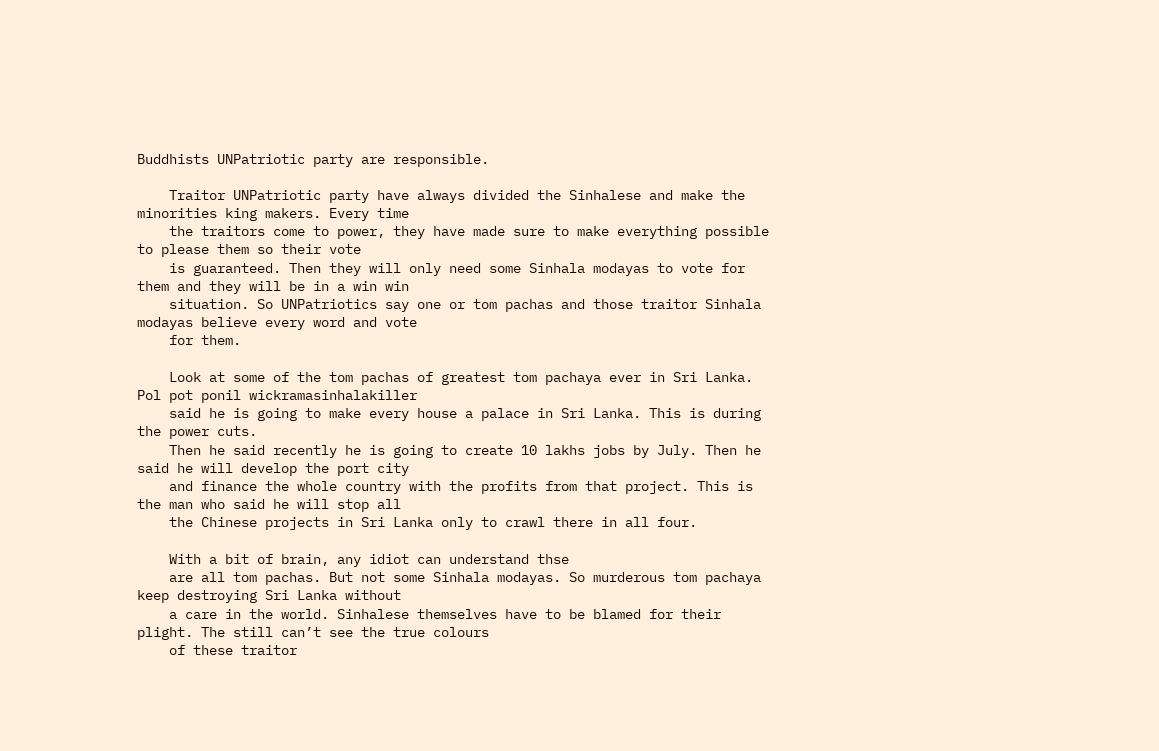Buddhists UNPatriotic party are responsible.

    Traitor UNPatriotic party have always divided the Sinhalese and make the minorities king makers. Every time
    the traitors come to power, they have made sure to make everything possible to please them so their vote
    is guaranteed. Then they will only need some Sinhala modayas to vote for them and they will be in a win win
    situation. So UNPatriotics say one or tom pachas and those traitor Sinhala modayas believe every word and vote
    for them.

    Look at some of the tom pachas of greatest tom pachaya ever in Sri Lanka. Pol pot ponil wickramasinhalakiller
    said he is going to make every house a palace in Sri Lanka. This is during the power cuts.
    Then he said recently he is going to create 10 lakhs jobs by July. Then he said he will develop the port city
    and finance the whole country with the profits from that project. This is the man who said he will stop all
    the Chinese projects in Sri Lanka only to crawl there in all four.

    With a bit of brain, any idiot can understand thse
    are all tom pachas. But not some Sinhala modayas. So murderous tom pachaya keep destroying Sri Lanka without
    a care in the world. Sinhalese themselves have to be blamed for their plight. The still can’t see the true colours
    of these traitor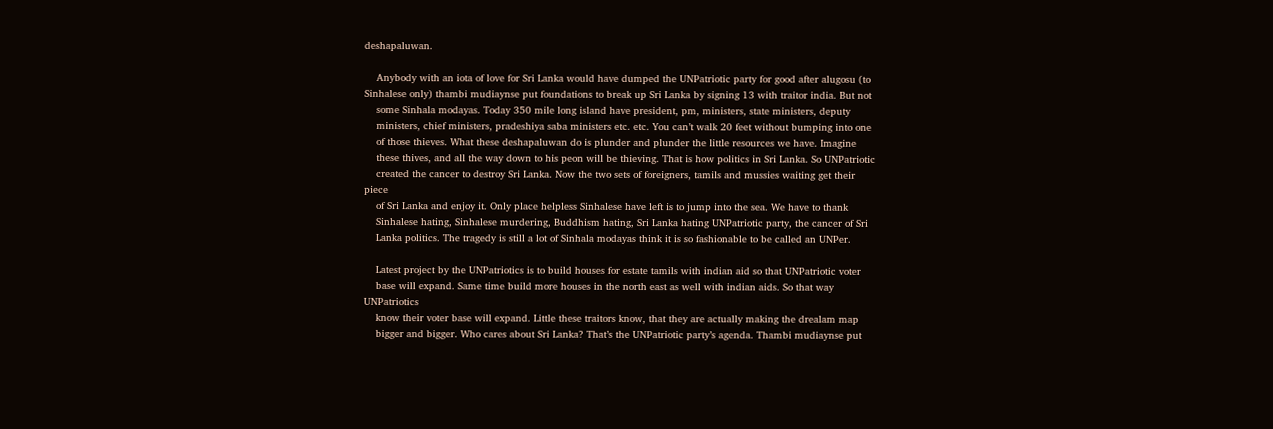deshapaluwan.

    Anybody with an iota of love for Sri Lanka would have dumped the UNPatriotic party for good after alugosu (to Sinhalese only) thambi mudiaynse put foundations to break up Sri Lanka by signing 13 with traitor india. But not
    some Sinhala modayas. Today 350 mile long island have president, pm, ministers, state ministers, deputy
    ministers, chief ministers, pradeshiya saba ministers etc. etc. You can’t walk 20 feet without bumping into one
    of those thieves. What these deshapaluwan do is plunder and plunder the little resources we have. Imagine
    these thives, and all the way down to his peon will be thieving. That is how politics in Sri Lanka. So UNPatriotic
    created the cancer to destroy Sri Lanka. Now the two sets of foreigners, tamils and mussies waiting get their piece
    of Sri Lanka and enjoy it. Only place helpless Sinhalese have left is to jump into the sea. We have to thank
    Sinhalese hating, Sinhalese murdering, Buddhism hating, Sri Lanka hating UNPatriotic party, the cancer of Sri
    Lanka politics. The tragedy is still a lot of Sinhala modayas think it is so fashionable to be called an UNPer.

    Latest project by the UNPatriotics is to build houses for estate tamils with indian aid so that UNPatriotic voter
    base will expand. Same time build more houses in the north east as well with indian aids. So that way UNPatriotics
    know their voter base will expand. Little these traitors know, that they are actually making the drealam map
    bigger and bigger. Who cares about Sri Lanka? That’s the UNPatriotic party’s agenda. Thambi mudiaynse put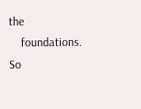the
    foundations. So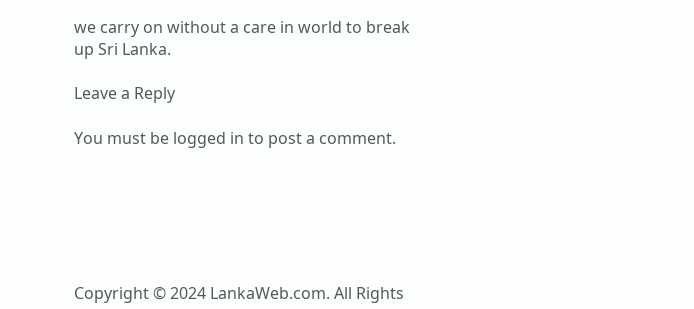we carry on without a care in world to break up Sri Lanka.

Leave a Reply

You must be logged in to post a comment.






Copyright © 2024 LankaWeb.com. All Rights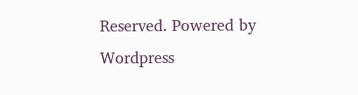Reserved. Powered by Wordpress